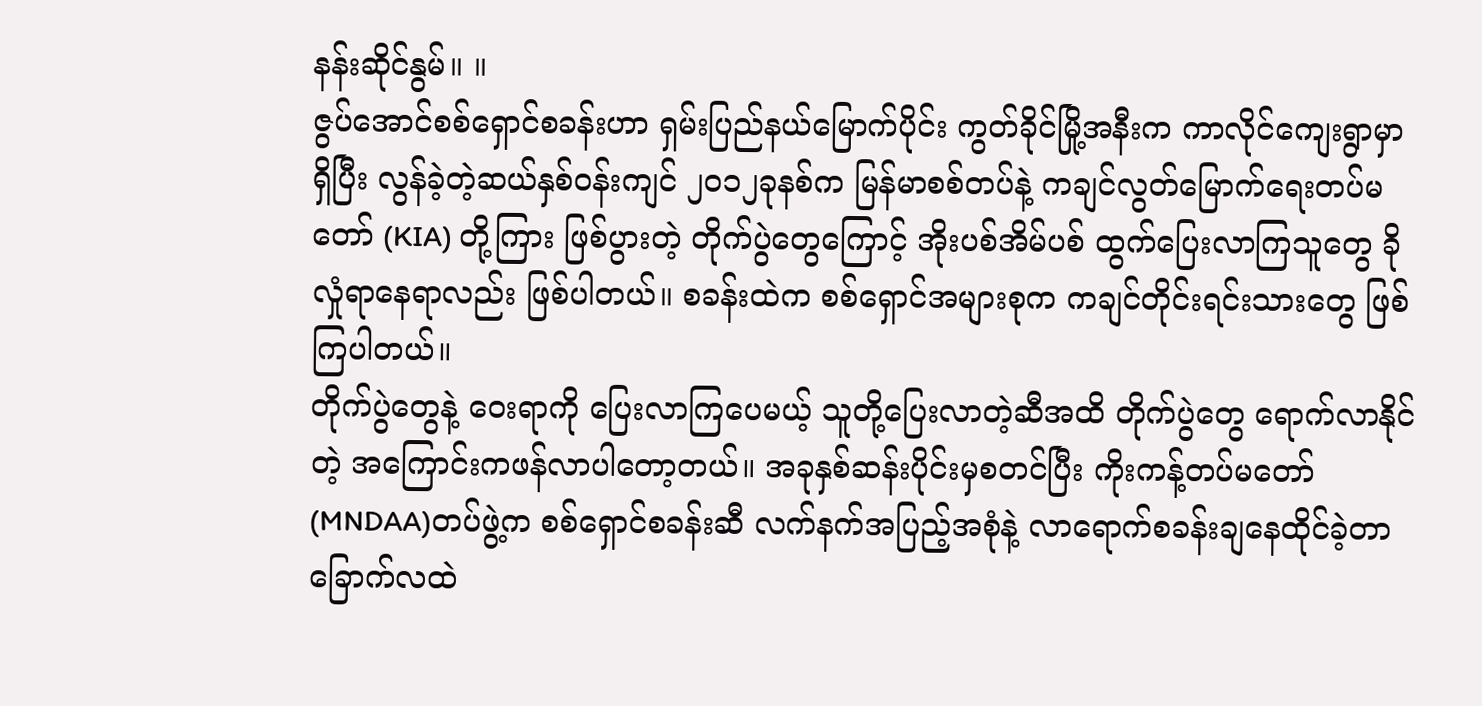နန်းဆိုင်နွမ်။ ။
ဇွပ်အောင်စစ်ရှောင်စခန်းဟာ ရှမ်းပြည်နယ်မြောက်ပိုင်း ကွတ်ခိုင်မြို့အနီးက ကာလိုင်ကျေးရွာမှာရှိပြီး လွန်ခဲ့တဲ့ဆယ်နှစ်ဝန်းကျင် ၂၀၁၂ခုနစ်က မြန်မာစစ်တပ်နဲ့ ကချင်လွတ်မြောက်ရေးတပ်မတော် (KIA) တို့ကြား ဖြစ်ပွားတဲ့ တိုက်ပွဲတွေကြောင့် အိုးပစ်အိမ်ပစ် ထွက်ပြေးလာကြသူတွေ ခိုလှုံရာနေရာလည်း ဖြစ်ပါတယ်။ စခန်းထဲက စစ်ရှောင်အများစုက ကချင်တိုင်းရင်းသားတွေ ဖြစ်ကြပါတယ်။
တိုက်ပွဲတွေနဲ့ ဝေးရာကို ပြေးလာကြပေမယ့် သူတို့ပြေးလာတဲ့ဆီအထိ တိုက်ပွဲတွေ ရောက်လာနိုင်တဲ့ အကြောင်းကဖန်လာပါတော့တယ်။ အခုနှစ်ဆန်းပိုင်းမှစတင်ပြီး ကိုးကန့်တပ်မတော် (MNDAA)တပ်ဖွဲ့က စစ်ရှောင်စခန်းဆီ လက်နက်အပြည့်အစုံနဲ့ လာရောက်စခန်းချနေထိုင်ခဲ့တာ ခြောက်လထဲ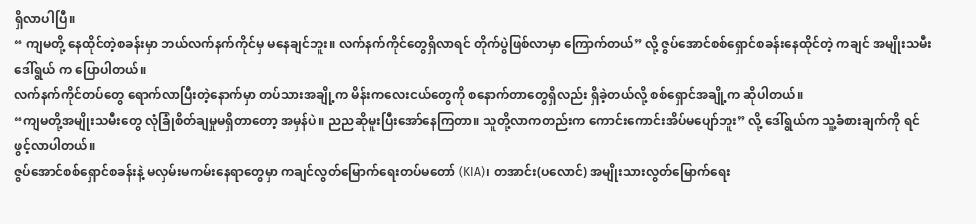ရှိလာပါပြီ။
“ ကျမတို့ နေထိုင်တဲ့စခန်းမှာ ဘယ်လက်နက်ကိုင်မှ မနေချင်ဘူး။ လက်နက်ကိုင်တွေရှိလာရင် တိုက်ပွဲဖြစ်လာမှာ ကြောက်တယ်” လို့ ဇွပ်အောင်စစ်ရှောင်စခန်းနေထိုင်တဲ့ ကချင် အမျိုးသမီး ဒေါ်ရွယ် က ပြောပါတယ်။
လက်နက်ကိုင်တပ်တွေ ရောက်လာပြီးတဲ့နောက်မှာ တပ်သားအချို့က မိန်းကလေးငယ်တွေကို စနောက်တာတွေရှိလည်း ရှိခဲ့တယ်လို့ စစ်ရှောင်အချို့က ဆိုပါတယ်။
“ကျမတို့အမျိုးသမီးတွေ လုံခြုံစိတ်ချမှုမရှိတာတော့ အမှန်ပဲ။ ညညဆိုမူးပြီးအော်နေကြတာ။ သူတို့လာကတည်းက ကောင်းကောင်းအိပ်မပျော်ဘူး” လို့ ဒေါ်ရွယ်က သူ့ခံစားချက်ကို ရင်ဖွင့်လာပါတယ်။
ဇွပ်အောင်စစ်ရှောင်စခန်းနဲ့ မလှမ်းမကမ်းနေရာတွေမှာ ကချင်လွတ်မြောက်ရေးတပ်မတော် (KIA)၊ တအာင်း(ပလောင်) အမျိုးသားလွတ်မြောက်ရေး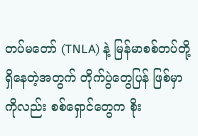တပ်မတော် (TNLA) နဲ့ မြန်မာစစ်တပ်တို့ ရှိနေတဲ့အတွက် တိုက်ပွဲတွေပြန် ဖြစ်မှာကိုလည်း စစ်ရှောင်တွေက စိုး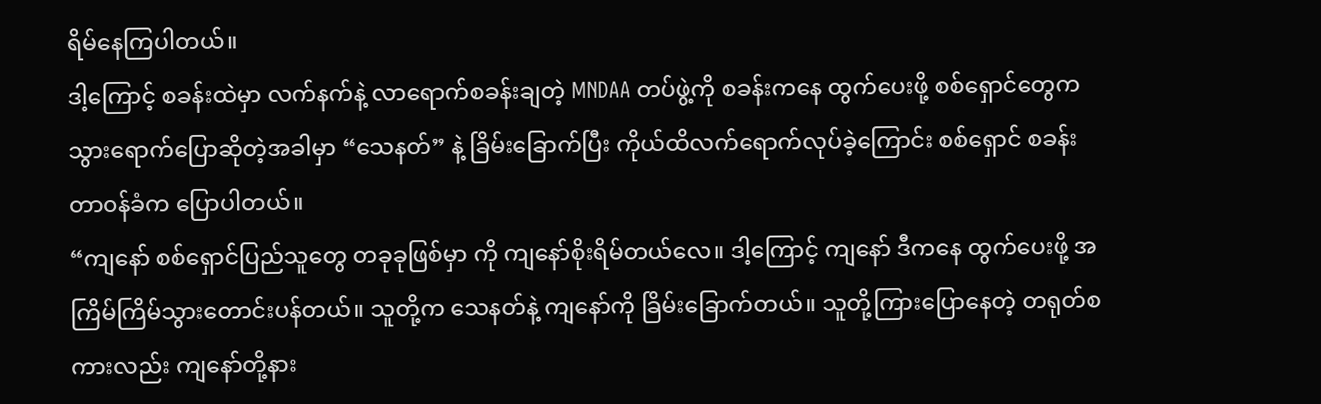ရိမ်နေကြပါတယ်။
ဒါ့ကြောင့် စခန်းထဲမှာ လက်နက်နဲ့ လာရောက်စခန်းချတဲ့ MNDAA တပ်ဖွဲ့ကို စခန်းကနေ ထွက်ပေးဖို့ စစ်ရှောင်တွေက သွားရောက်ပြောဆိုတဲ့အခါမှာ “သေနတ်” နဲ့ ခြိမ်းခြောက်ပြီး ကိုယ်ထိလက်ရောက်လုပ်ခဲ့ကြောင်း စစ်ရှောင် စခန်းတာ၀န်ခံက ပြောပါတယ်။
“ကျနော် စစ်ရှောင်ပြည်သူတွေ တခုခုဖြစ်မှာ ကို ကျနော်စိုးရိမ်တယ်လေ။ ဒါ့ကြောင့် ကျနော် ဒီကနေ ထွက်ပေးဖို့ အကြိမ်ကြိမ်သွားတောင်းပန်တယ်။ သူတို့က သေနတ်နဲ့ ကျနော်ကို ခြိမ်းခြောက်တယ်။ သူတို့ကြားပြောနေတဲ့ တရုတ်စကားလည်း ကျနော်တို့နား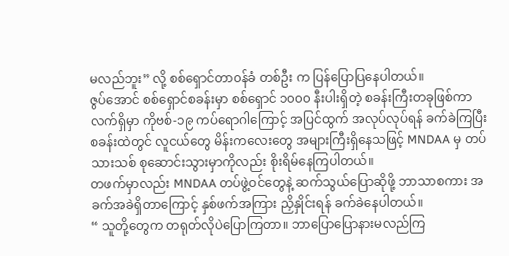မလည်ဘူး” လို့ စစ်ရှောင်တာ၀န်ခံ တစ်ဦး က ပြန်ပြောပြနေပါတယ်။
ဇွပ်အောင် စစ်ရှောင်စခန်းမှာ စစ်ရှောင် ၁၀၀၀ နီးပါးရှိတဲ့ စခန်းကြီးတခုဖြစ်ကာ လက်ရှိမှာ ကိုဗစ်-၁၉ ကပ်ရောဂါကြောင့် အပြင်ထွက် အလုပ်လုပ်ရန် ခက်ခဲကြပြီး စခန်းထဲတွင် လူငယ်တွေ မိန်းကလေးတွေ အများကြီးရှိနေသဖြင့် MNDAA မှ တပ်သားသစ် စုဆောင်းသွားမှာကိုလည်း စိုးရိမ်နေကြပါတယ်။
တဖက်မှာလည်း MNDAA တပ်ဖွဲ့ဝင်တွေနဲ့ ဆက်သွယ်ပြောဆိုဖို့ ဘာသာစကား အခက်အခဲရှိတာကြောင့် နှစ်ဖက်အကြား ညှိနှိုင်းရန် ခက်ခဲနေပါတယ်။
“ သူတို့တွေက တရုတ်လိုပဲပြောကြတာ။ ဘာပြောပြောနားမလည်ကြ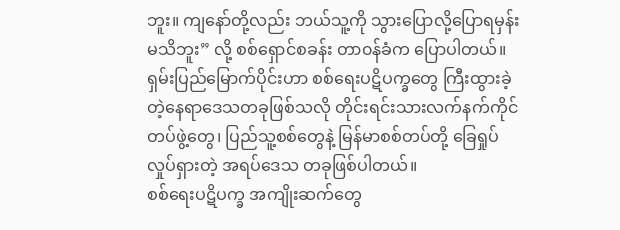ဘူး။ ကျနော်တို့လည်း ဘယ်သူ့ကို သွားပြောလို့ပြောရမှန်းမသိဘူး” လို့ စစ်ရှောင်စခန်း တာ၀န်ခံက ပြောပါတယ်။
ရှမ်းပြည်မြောက်ပိုင်းဟာ စစ်ရေးပဋိပက္ခတွေ ကြီးထွားခဲ့တဲ့နေရာဒေသတခုဖြစ်သလို တိုင်းရင်းသားလက်နက်ကိုင်တပ်ဖွဲ့တွေ၊ ပြည်သူ့စစ်တွေနဲ့ မြန်မာစစ်တပ်တို့ ခြေရှုပ်လှုပ်ရှားတဲ့ အရပ်ဒေသ တခုဖြစ်ပါတယ်။
စစ်ရေးပဋိပက္ခ အကျိုးဆက်တွေ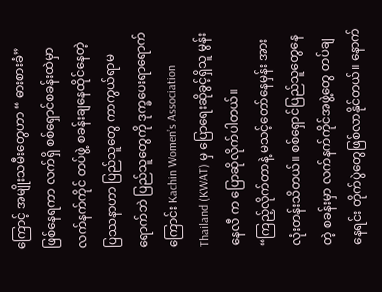ကြောင့် အမျိုးသမီးတွေဟာ “ ဓားစားခံ” ဖြစ်နေရကာ လက်ရှိ စစ်ရှောင်စခန်းထဲမှာ လက်နက်ကိုင် တပ်ဖွဲ့ စခန်းချနေထိုင်နေတဲ့ ပြဿနာဟာ ပြည်သူတွေ ကာကွယ်ရာမရောက်ဘဲ ပြည်သူတွေကို ဒုက္ခပေးရာရောက်ကြောင်း Kachin Women’s Association Thailand (KWAT) မှ ပြောရေးဆိုခွင့်ရှိသူ မွန်းနေလီ က ပြောဆိုလိုက်ပါတယ်။
“ကြည့်လိုက်တာနဲ့ မသင့်တော်နေမှန်း အားလုံးတန်းသိတယ်။ စစ်ရှောင်ပြည်သူတွေနေတဲ့ စခန်းမှာ လက်နက်ကိုင်အဖွဲ့တွေ တပ်ချနေရင်း တိုက်ပွဲတွေဖြစ်လာနိုင်တယ်။ နောက်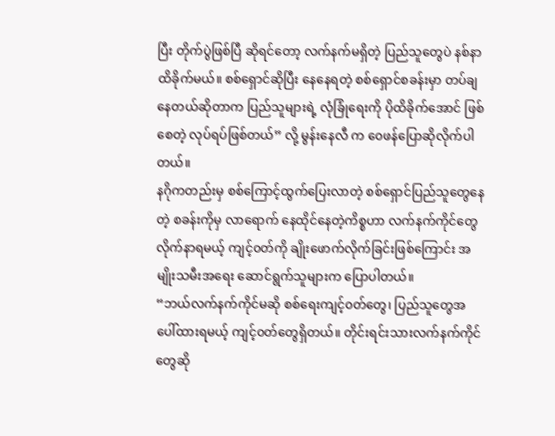ပြီး တိုက်ပွဲဖြစ်ပြီ ဆိုရင်တော့ လက်နက်မရှိတဲ့ ပြည်သူတွေပဲ နစ်နာထိခိုက်မယ်။ စစ်ရှောင်ဆိုပြီး နေနေရတဲ့ စစ်ရှောင်စခန်းမှာ တပ်ချနေတယ်ဆိုတာက ပြည်သူများရဲ့ လုံခြုံရေးကို ပိုထိခိုက်အောင် ဖြစ်စေတဲ့ လုပ်ရပ်ဖြစ်တယ်” လို့ မွန်းနေလီ က ၀ေဖန်ပြောဆိုလိုက်ပါတယ်။
နဂိုကတည်းမှ စစ်ကြောင့်ထွက်ပြေးလာတဲ့ စစ်ရှောင်ပြည်သူတွေနေတဲ့ စခန်းကိုမှ လာရောက် နေထိုင်နေတဲ့ကိစ္စဟာ လက်နက်ကိုင်တွေလိုက်နာရမယ့် ကျင့်၀တ်ကို ချိုးဖောက်လိုက်ခြင်းဖြစ်ကြောင်း အမျိုးသမီးအရေး ဆောင်ရွက်သူများက ပြောပါတယ်။
“ဘယ်လက်နက်ကိုင်မဆို စစ်ရေးကျင့်၀တ်တွေ၊ ပြည်သူတွေအပေါ်ထားရမယ့် ကျင့်၀တ်တွေရှိတယ်။ တိုင်းရင်းသားလက်နက်ကိုင်တွေဆို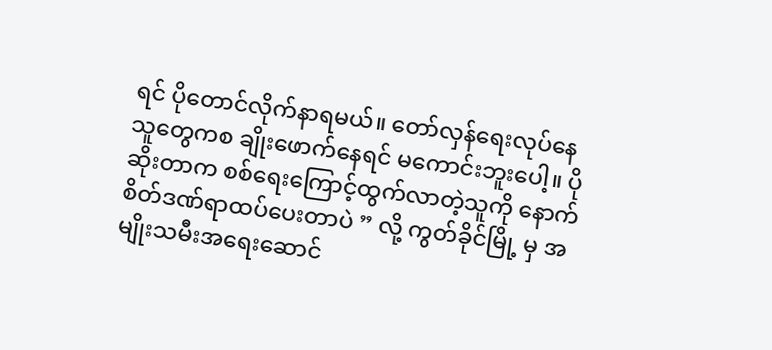ရင် ပိုတောင်လိုက်နာရမယ်။ တော်လှန်ရေးလုပ်နေသူတွေကစ ချိုးဖောက်နေရင် မကောင်းဘူးပေါ့။ ပိုဆိုးတာက စစ်ရေးကြောင့်ထွက်လာတဲ့သူကို နောက်စိတ်ဒဏ်ရာထပ်ပေးတာပဲ ” လို့ ကွတ်ခိုင်မြို့ မှ အမျိုးသမီးအရေးဆောင်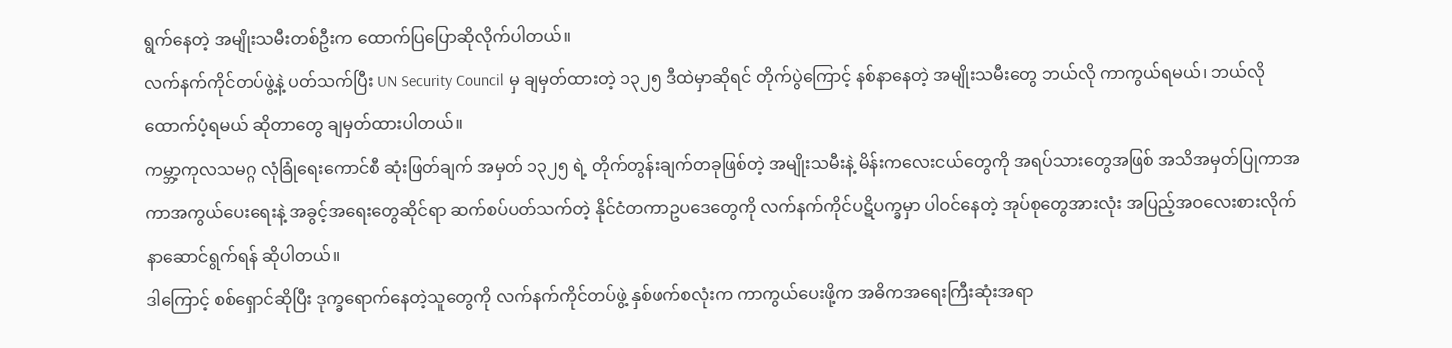ရွက်နေတဲ့ အမျိုးသမီးတစ်ဦးက ထောက်ပြပြောဆိုလိုက်ပါတယ်။
လက်နက်ကိုင်တပ်ဖွဲ့နဲ့ ပတ်သက်ပြီး UN Security Council မှ ချမှတ်ထားတဲ့ ၁၃၂၅ ဒီထဲမှာဆိုရင် တိုက်ပွဲကြောင့် နစ်နာနေတဲ့ အမျိုးသမီးတွေ ဘယ်လို ကာကွယ်ရမယ်၊ ဘယ်လိုထောက်ပံ့ရမယ် ဆိုတာတွေ ချမှတ်ထားပါတယ်။
ကမ္ဘာ့ကုလသမဂ္ဂ လုံခြုံရေးကောင်စီ ဆုံးဖြတ်ချက် အမှတ် ၁၃၂၅ ရဲ့ တိုက်တွန်းချက်တခုဖြစ်တဲ့ အမျိုးသမီးနဲ့ မိန်းကလေးငယ်တွေကို အရပ်သားတွေအဖြစ် အသိအမှတ်ပြုကာအကာအကွယ်ပေးရေးနဲ့ အခွင့်အရေးတွေဆိုင်ရာ ဆက်စပ်ပတ်သက်တဲ့ နိုင်ငံတကာဥပဒေတွေကို လက်နက်ကိုင်ပဋိပက္ခမှာ ပါဝင်နေတဲ့ အုပ်စုတွေအားလုံး အပြည့်အဝလေးစားလိုက်နာဆောင်ရွက်ရန် ဆိုပါတယ်။
ဒါကြောင့် စစ်ရှောင်ဆိုပြီး ဒုက္ခရောက်နေတဲ့သူတွေကို လက်နက်ကိုင်တပ်ဖွဲ့ နှစ်ဖက်စလုံးက ကာကွယ်ပေးဖို့က အဓိကအရေးကြီးဆုံးအရာ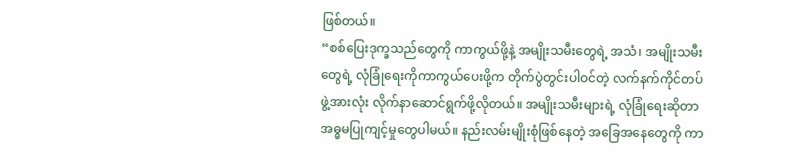ဖြစ်တယ်။
“စစ်ပြေးဒုက္ခသည်တွေကို ကာကွယ်ဖို့နဲ့ အမျိုးသမီးတွေရဲ့ အသံ၊ အမျိုးသမီးတွေရဲ့ လုံခြုံရေးကိုကာကွယ်ပေးဖို့က တိုက်ပွဲတွင်းပါဝင်တဲ့ လက်နက်ကိုင်တပ်ဖွဲ့အားလုံး လိုက်နာဆောင်ရွက်ဖို့လိုတယ်။ အမျိုးသမီးများရဲ့ လုံခြုံရေးဆိုတာ အဓ္ဓမပြုကျင့်မှုတွေပါမယ်။ နည်းလမ်းမျိုးစုံဖြစ်နေတဲ့ အခြေအနေတွေကို ကာ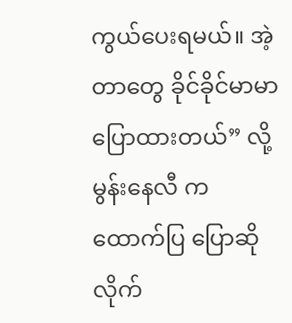ကွယ်ပေးရမယ်။ အဲ့တာတွေ ခိုင်ခိုင်မာမာ ပြောထားတယ်” လို့ မွန်းနေလီ က ထောက်ပြ ပြောဆိုလိုက်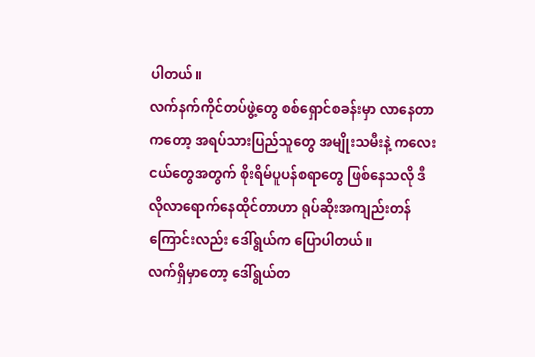ပါတယ်။
လက်နက်ကိုင်တပ်ဖွဲ့တွေ စစ်ရှောင်စခန်းမှာ လာနေတာကတော့ အရပ်သားပြည်သူတွေ အမျိုးသမီးနဲ့ ကလေးငယ်တွေအတွက် စိုးရိမ်ပူပန်စရာတွေ ဖြစ်နေသလို ဒီလိုလာရောက်နေထိုင်တာဟာ ရုပ်ဆိုးအကျည်းတန်ကြောင်းလည်း ဒေါ်ရွယ်က ပြောပါတယ်။
လက်ရှိမှာတော့ ဒေါ်ရွယ်တ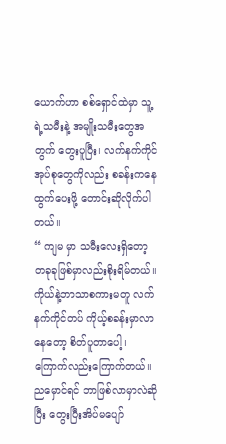ယောက်ဟာ စစ်ရှောင်ထဲမှာ သူ့ရဲ့သမီးနဲ့ အမျိုးသမီးတွေအတွက် တွေးပူပြီး၊ လက်နက်ကိုင် အုပ်စုတွေကိုလည်း စခန်းကနေ ထွက်ပေးဖို့ တောင်းဆိုလိုက်ပါတယ်။
“ ကျမ မှာ သမီးလေးရှိတော့ တခုခုဖြစ်မှာလည်းစိုးရိမ်တယ်။ ကိုယ်နဲ့ဘာသာစကားမတူ လက်နက်ကိုင်တပ် ကိုယ့်စခန်းမှာလာနေတော့ စိတ်ပူတာပေါ့၊ ကြောက်လည်းကြောက်တယ်။ ညမှောင်ရင် ဘာဖြစ်လာမှာလဲဆိုပြီး တွေးပြီးအိပ်မပျော်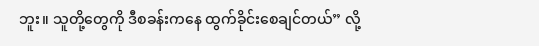ဘူး။ သူတို့တွေကို ဒီစခန်းကနေ ထွက်ခိုင်းစေချင်တယ်” လို့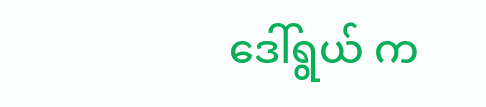ဒေါ်ရွယ် က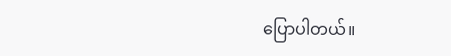ပြောပါတယ်။